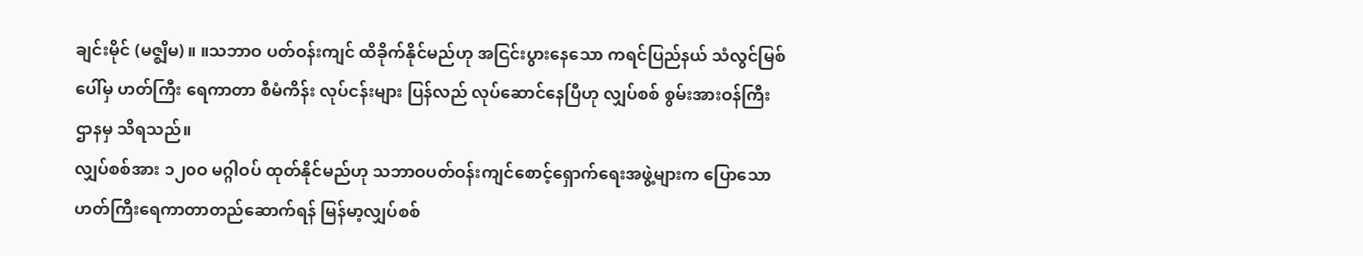ချင်းမိုင် (မဇ္စျိမ) ။ ။သဘာဝ ပတ်ဝန်းကျင် ထိခိုက်နိုင်မည်ဟု အငြင်းပွားနေသော ကရင်ပြည်နယ် သံလွင်မြစ်ပေါ်မှ ဟတ်ကြီး ရေကာတာ စီမံကိန်း လုပ်ငန်းများ ပြန်လည် လုပ်ဆောင်နေပြီဟု လျှပ်စစ် စွမ်းအားဝန်ကြီးဌာနမှ သိရသည်။
လျှပ်စစ်အား ၁၂၀ဝ မဂ္ဂါဝပ် ထုတ်နိုင်မည်ဟု သဘာဝပတ်ဝန်းကျင်စောင့်ရှောက်ရေးအဖွဲ့များက ပြောသော ဟတ်ကြီးရေကာတာတည်ဆောက်ရန် မြန်မာ့လျှပ်စစ်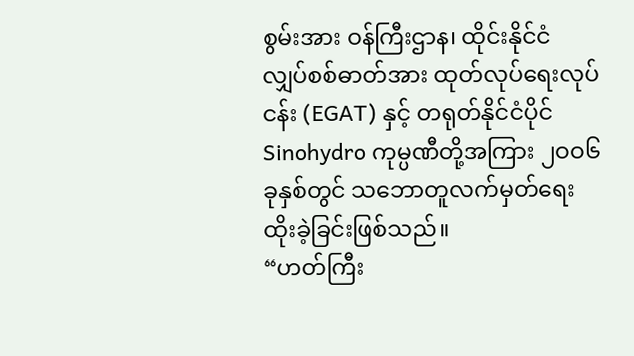စွမ်းအား ဝန်ကြီးဌာန၊ ထိုင်းနိုင်ငံ လျှပ်စစ်ဓာတ်အား ထုတ်လုပ်ရေးလုပ်ငန်း (EGAT) နှင့် တရုတ်နိုင်ငံပိုင် Sinohydro ကုမ္ပဏီတို့အကြား ၂ဝဝ၆ ခုနှစ်တွင် သဘောတူလက်မှတ်ရေးထိုးခဲ့ခြင်းဖြစ်သည်။
“ဟတ်ကြီး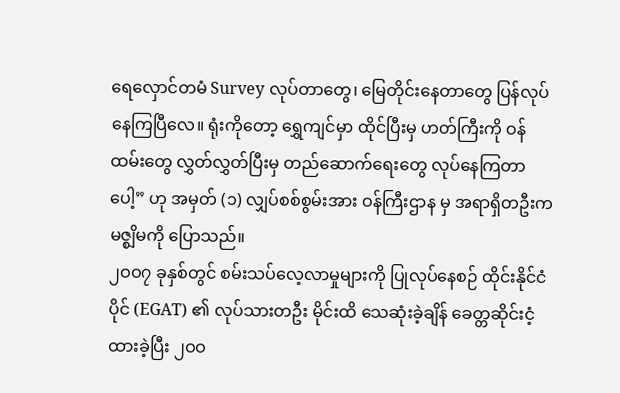ရေလှောင်တမံ Survey လုပ်တာတွေ၊ မြေတိုင်းနေတာတွေ ပြန်လုပ်နေကြပြီလေ။ ရုံးကိုတော့ ရွှေကျင်မှာ ထိုင်ပြီးမှ ဟတ်ကြီးကို ဝန်ထမ်းတွေ လွှတ်လွှတ်ပြီးမှ တည်ဆောက်ရေးတွေ လုပ်နေကြတာ ပေါ့” ဟု အမှတ် (၁) လျှပ်စစ်စွမ်းအား ဝန်ကြီးဌာန မှ အရာရှိတဦးက မဇ္စျိမကို ပြောသည်။
၂ဝဝ၇ ခုနှစ်တွင် စမ်းသပ်လေ့လာမှုများကို ပြုလုပ်နေစဉ် ထိုင်းနိုင်ငံပိုင် (EGAT) ၏ လုပ်သားတဦး မိုင်းထိ သေဆုံးခဲ့ချိန် ခေတ္တဆိုင်းငံ့ထားခဲ့ပြီး ၂ဝဝ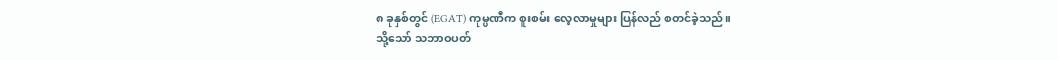၈ ခုနှစ်တွင် (EGAT) ကုမ္ပဏီက စူးစမ်း လေ့လာမှုများ ပြန်လည် စတင်ခဲ့သည်။
သို့သော် သဘာဝပတ်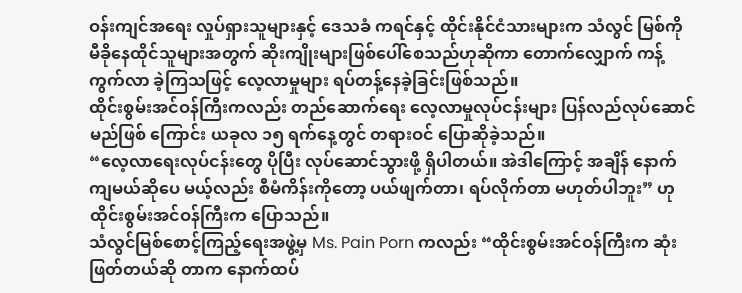ဝန်းကျင်အရေး လှုပ်ရှားသူများနှင့် ဒေသခံ ကရင်နှင့် ထိုင်းနိုင်ငံသားများက သံလွင် မြစ်ကို မီခိုနေထိုင်သူများအတွက် ဆိုးကျိုးများဖြစ်ပေါ်စေသည်ဟုဆိုကာ တောက်လျှောက် ကန့်ကွက်လာ ခဲ့ကြသဖြင့် လေ့လာမှုများ ရပ်တန့်နေခဲ့ခြင်းဖြစ်သည်။
ထိုင်းစွမ်းအင်ဝန်ကြီးကလည်း တည်ဆောက်ရေး လေ့လာမှုလုပ်ငန်းများ ပြန်လည်လုပ်ဆောင်မည်ဖြစ် ကြောင်း ယခုလ ၁၅ ရက်နေ့တွင် တရားဝင် ပြောဆိုခဲ့သည်။
“လေ့လာရေးလုပ်ငန်းတွေ ပိုပြီး လုပ်ဆောင်သွားဖို့ ရှိပါတယ်။ အဲဒါကြောင့် အချိန် နောက်ကျမယ်ဆိုပေ မယ့်လည်း စီမံကိန်းကိုတော့ ပယ်ဖျက်တာ၊ ရပ်လိုက်တာ မဟုတ်ပါဘူး” ဟု ထိုင်းစွမ်းအင်ဝန်ကြီးက ပြောသည်။
သံလွင်မြစ်စောင့်ကြည့်ရေးအဖွဲ့မှ Ms. Pain Porn ကလည်း “ထိုင်းစွမ်းအင်ဝန်ကြီးက ဆုံးဖြတ်တယ်ဆို တာက နောက်ထပ်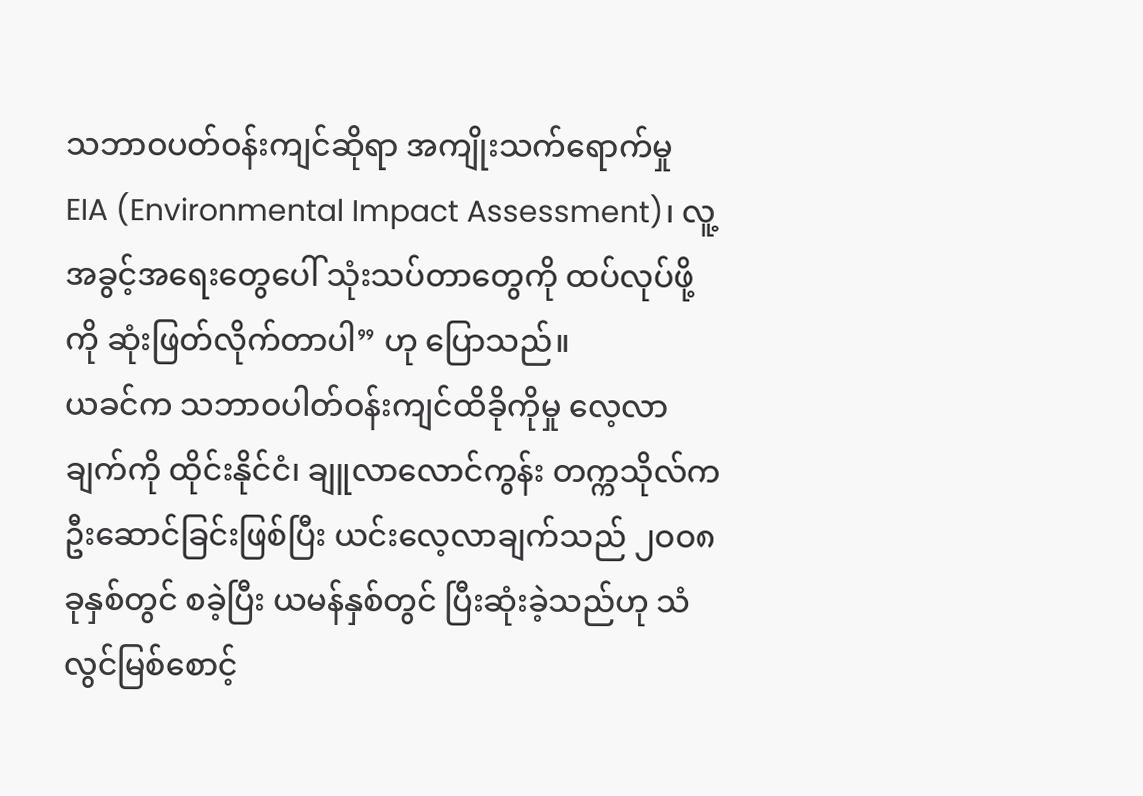သဘာဝပတ်ဝန်းကျင်ဆိုရာ အကျိုးသက်ရောက်မှု EIA (Environmental Impact Assessment)၊ လူ့အခွင့်အရေးတွေပေါ် သုံးသပ်တာတွေကို ထပ်လုပ်ဖို့ကို ဆုံးဖြတ်လိုက်တာပါ” ဟု ပြောသည်။
ယခင်က သဘာဝပါတ်ဝန်းကျင်ထိခိုကိုမှု လေ့လာချက်ကို ထိုင်းနိုင်ငံ၊ ချူလာလောင်ကွန်း တက္ကသိုလ်က ဦးဆောင်ခြင်းဖြစ်ပြီး ယင်းလေ့လာချက်သည် ၂ဝဝ၈ ခုနှစ်တွင် စခဲ့ပြီး ယမန်နှစ်တွင် ပြီးဆုံးခဲ့သည်ဟု သံလွင်မြစ်စောင့်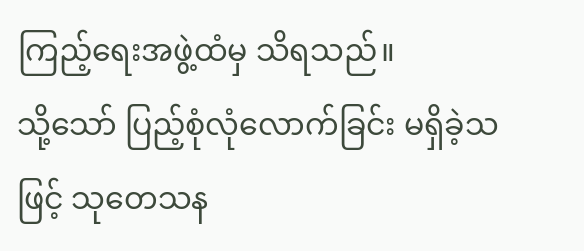ကြည့်ရေးအဖွဲ့ထံမှ သိရသည်။
သို့သော် ပြည့်စုံလုံလောက်ခြင်း မရှိခဲ့သဖြင့် သုတေသန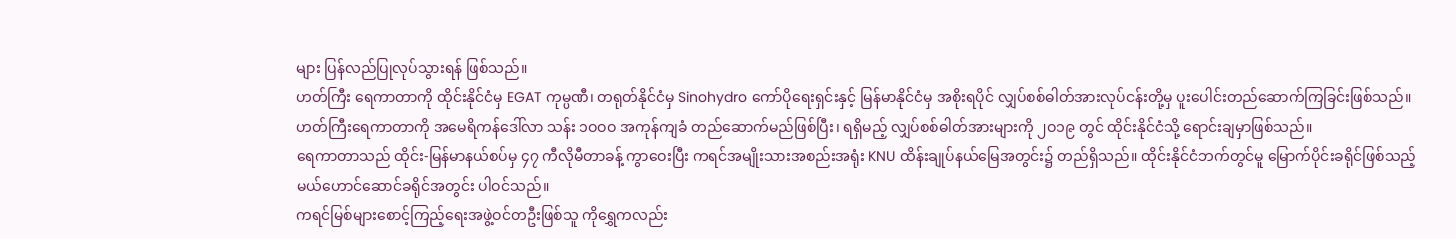များ ပြန်လည်ပြုလုပ်သွားရန် ဖြစ်သည်။
ဟတ်ကြီး ရေကာတာကို ထိုင်းနိုင်ငံမှ EGAT ကုမ္ပဏီ၊ တရုတ်နိုင်ငံမှ Sinohydro ကော်ပိုရေးရှင်းနှင့် မြန်မာနိုင်ငံမှ အစိုးရပိုင် လျှပ်စစ်ဓါတ်အားလုပ်ငန်းတို့မှ ပူးပေါင်းတည်ဆောက်ကြခြင်းဖြစ်သည်။
ဟတ်ကြီးရေကာတာကို အမေရိကန်ဒေါ်လာ သန်း ၁ဝဝဝ အကုန်ကျခံ တည်ဆောက်မည်ဖြစ်ပြီး၊ ရရှိမည့် လျှပ်စစ်ဓါတ်အားများကို ၂ဝ၁၉ တွင် ထိုင်းနိုင်ငံသို့ ရောင်းချမှာဖြစ်သည်။
ရေကာတာသည် ထိုင်း-မြန်မာနယ်စပ်မှ ၄၇ ကီလိုမီတာခန့် ကွာဝေးပြီး ကရင်အမျိုးသားအစည်းအရုံး KNU ထိန်းချုပ်နယ်မြေအတွင်း၌ တည်ရှိသည်။ ထိုင်းနိုင်ငံဘက်တွင်မူ မြောက်ပိုင်းခရိုင်ဖြစ်သည့် မယ်ဟောင်ဆောင်ခရိုင်အတွင်း ပါဝင်သည်။
ကရင်မြစ်များစောင့်ကြည့်ရေးအဖွဲ့ဝင်တဦးဖြစ်သူ ကိုရွှေကလည်း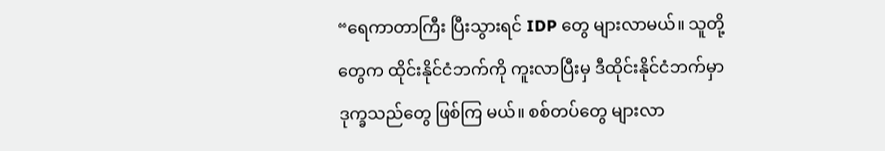“ရေကာတာကြီး ပြီးသွားရင် IDP တွေ များလာမယ်။ သူတို့တွေက ထိုင်းနိုင်ငံဘက်ကို ကူးလာပြီးမှ ဒီထိုင်းနိုင်ငံဘက်မှာ ဒုက္ခသည်တွေ ဖြစ်ကြ မယ်။ စစ်တပ်တွေ များလာ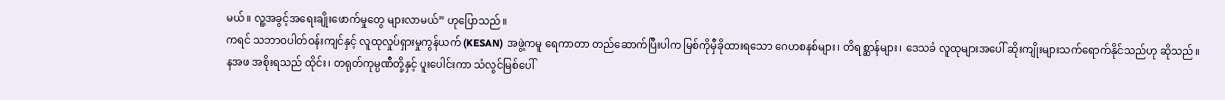မယ်။ လူ့အခွင့်အရေးချိုးဖောက်မှုတွေ များလာမယ်” ဟုပြောသည်။
ကရင် သဘာဝပါတ်ဝန်းကျင်နှင့် လူထုလှုပ်ရှားမှုကွန်ယက် (KESAN) အဖွဲ့ကမူ ရေကာတာ တည်ဆောက်ပြီးပါက မြစ်ကိုမှီခိုထားရသော ဂေဟစနစ်များ၊ တိရစ္ဆာန်များ၊ ဒေသခံ လူထုများအပေါ် ဆိုးကျိုးများသက်ရောက်နိုင်သည်ဟု ဆိုသည်။
နအဖ အစိုးရသည် ထိုင်း၊ တရုတ်ကုမ္ပဏီတို့နှင့် ပူးပေါင်းကာ သံလွင်မြစ်ပေါ်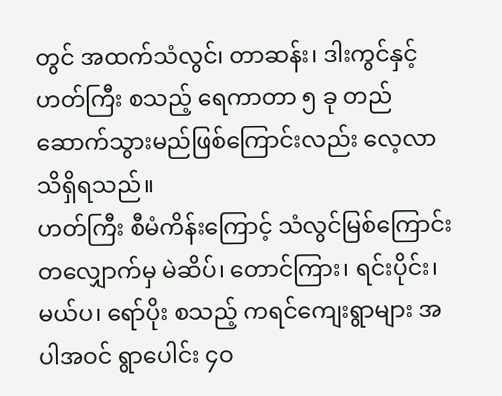တွင် အထက်သံလွင်၊ တာဆန်း၊ ဒါးကွင်နှင့် ဟတ်ကြီး စသည့် ရေကာတာ ၅ ခု တည်ဆောက်သွားမည်ဖြစ်ကြောင်းလည်း လေ့လာသိရှိရသည်။
ဟတ်ကြီး စီမံကိန်းကြောင့် သံလွင်မြစ်ကြောင်းတလျှောက်မှ မဲဆိပ်၊ တောင်ကြား၊ ရင်းပိုင်း၊ မယ်ပ၊ ရော်ပိုး စသည့် ကရင်ကျေးရွာများ အပါအဝင် ရွာပေါင်း ၄ဝ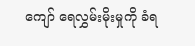ကျော် ရေလွှမ်းမိုးမှုကို ခံရ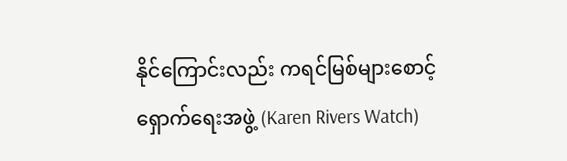နိုင်ကြောင်းလည်း ကရင်မြစ်များစောင့်ရှောက်ရေးအဖွဲ့ (Karen Rivers Watch)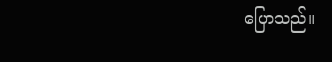ပြောသည်။